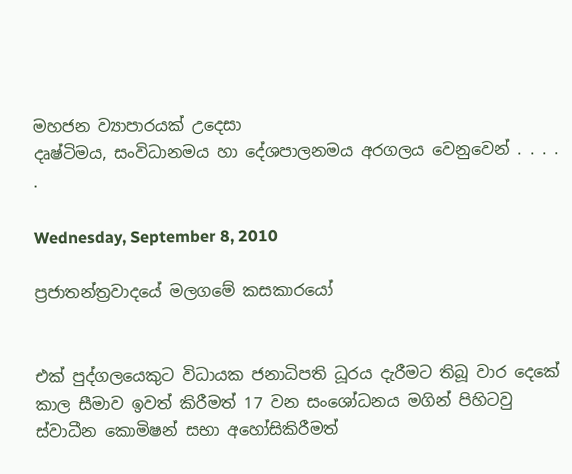මහජන ව්‍යාපාරයක් උදෙසා
දෘෂ්ටිමය, සංවිධානමය හා දේශපාලනමය අරගලය වෙනුවෙන් . . . . .

Wednesday, September 8, 2010

ප්‍රජාතන්ත්‍රවාද‍යේ මලගමේ කසකාරයෝ


එක් පුද්ගලයෙකුට විධායක ජනාධිපති ධූරය දැරීමට තිබූ වාර දෙකේ කාල සීමාව ඉවත් කිරීමත් 17 වන සංශෝධනය මගින් පිහිටවු ස්වාධීන කොමිෂන් සභා අහෝසිකිරීමත්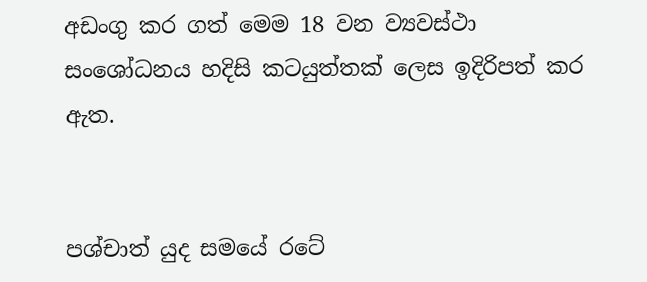අඩංගු කර ගත් මෙම 18 වන ව්‍යවස්ථා සං‍ශෝධනය හදිසි කටයුත්තක් ලෙස ඉදිරිපත් කර ඇත.


පශ්චාත් යුද සමයේ රටේ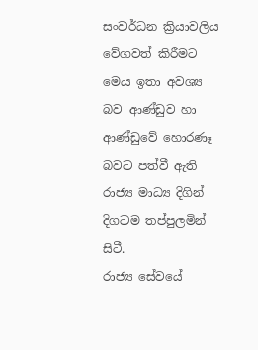සංවර්ධන ක්‍රියාවලිය වේගවත් කිරීමට මෙය ඉතා අවශ්‍ය බව ආණ්ඩුව හා ආණ්ඩුවේ හොරණෑ බවට පත්වී ඇති රාජ්‍ය මාධ්‍ය දිගින් දිගටම තප්පුලමින් සිටී.
රාජ්‍ය සේවයේ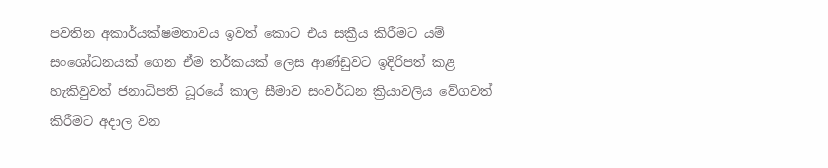පවතින අකාර්යක්ෂමතාවය ඉවත් කොට එය සක්‍රීය කිරීමට යම් සංශෝධනයක් ගෙන ඒම තර්කයක් ලෙස ආණ්ඩුවට ඉදිරිපත් කළ හැකිවුවත් ජනාධිපති ධූරයේ කාල සීමාව සංවර්ධන ක්‍රියාවලිය වේගවත් කිරීමට අදාල වන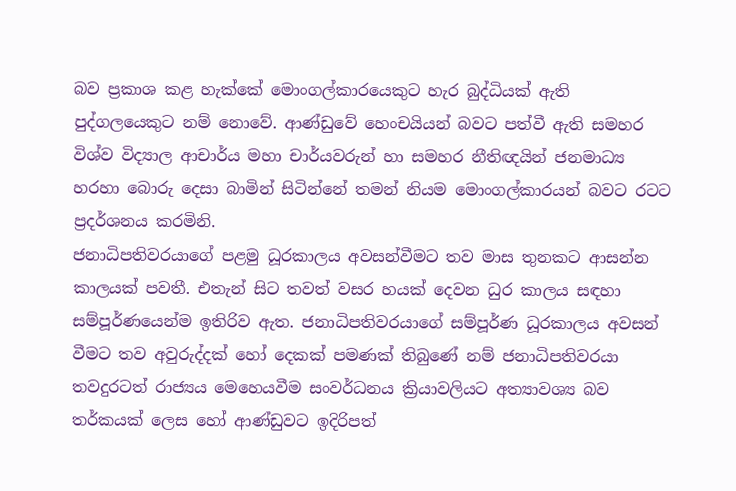බව ප්‍රකාශ කළ හැක්කේ මොංගල්කාරයෙකුට හැර බුද්ධියක් ඇති පුද්ගලයෙකුට නම් නොවේ. ආණ්ඩුවේ හෙංචයියන් බවට පත්වී ඇති සමහර විශ්ව විද්‍යාල ආචාර්ය මහා චාර්යවරුන් හා සමහර නීතිඥයින් ජනමාධ්‍ය හරහා බොරු දෙසා බාමින් සිටින්නේ තමන් නියම මොංගල්කාරයන් බවට රටට ප්‍රදර්ශනය කරමිනි.
ජනාධිපතිවරයාගේ පළමු ධූරකාලය අවසන්වීමට තව මාස තුනකට ආසන්න කාලයක් පවතී. එතැන් සිට තවත් වසර හයක් දෙවන ධුර කාලය සඳහා සම්පූර්ණයෙන්ම ඉතිරිව ඇත. ජනාධිපතිවරයාගේ සම්පූර්ණ ධූරකාලය අවසන් වීමට තව අවුරුද්දක් හෝ දෙකක් පමණක් තිබුණේ නම් ජනාධිපතිවරයා තවදුරටත් රාජ්‍යය මෙහෙයවීම සංවර්ධනය ක්‍රියාවලියට අත්‍යාවශ්‍ය බව තර්කයක් ලෙස හෝ ආණ්ඩුවට ඉදිරිපත්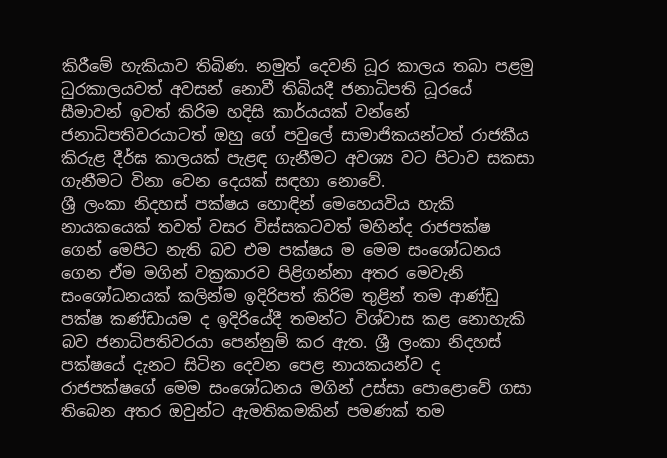කිරීමේ හැකියාව තිබිණ. නමුත් දෙවනි ධූර කාලය තබා පළමු ධුරකාලයවත් අවසන් නොවී තිබියදී ජනාධිපති ධූරයේ සීමාවන් ඉවත් කිරිම හදිසි කාර්යයක් වන්නේ ජනාධිපතිවරයාටත් ඔහු ගේ පවුලේ සාමාජිකයන්ටත් රාජකීය කිරුළ දීර්ඝ කාලයක් පැළඳ ගැනීමට අවශ්‍ය වට පිටාව සකසා ගැනීමට විනා වෙන දෙයක් සඳහා නොවේ.
ශ්‍රී ලංකා නිදහස් පක්ෂය හොඳින් මෙහෙයවිය හැකි නායකයෙක් තවත් වසර විස්සකටවත් මහින්ද රාජපක්ෂ ගෙන් මෙපිට නැති බව එම පක්ෂය ම මෙම සංශෝධනය ගෙන ඒම මගින් වක්‍රකාරව පිළිගන්නා අතර මෙවැනි සංශෝධනයක් කලින්ම ඉදිරිපත් කිරිම තුළින් තම ආණ්ඩු පක්ෂ කණ්ඩායම ද ඉදිරියේදී තමන්ට විශ්වාස කළ නොහැකි බව ජනාධිපතිවරයා පෙන්නුම් කර ඇත. ශ්‍රී ලංකා නිදහස් පක්ෂයේ දැනට සිටින දෙවන පෙළ නායකයන්ව ද රාජපක්ෂගේ මෙම සංශෝධනය මගින් උස්සා පොළොවේ ගසා තිබෙන අතර ඔවුන්ට ඇමතිකමකින් පමණක් තම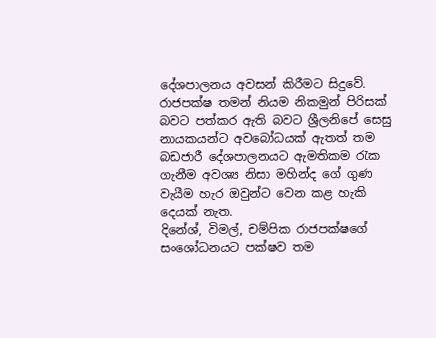දේශපාලනය අවසන් කිරීමට සිදුවේ. රාජපක්ෂ තමන් නියම නිකමුන් පිරිසක් බවට පත්කර ඇති බවට ශ්‍රීලනිපේ සෙසු නායකයන්ට අවබෝධයක් ඇතත් තම බඩජාරී දේශපාලනයට ඇමතිකම රැක ගැනීම අවශ්‍ය නිසා මහින්ද ගේ ගුණ වැයීම හැර ඔවුන්ට වෙන කළ හැකි දෙයක් නැත.
දිනේශ්, විමල්, චම්පික රාජපක්ෂගේ සංශෝධනයට පක්ෂව තම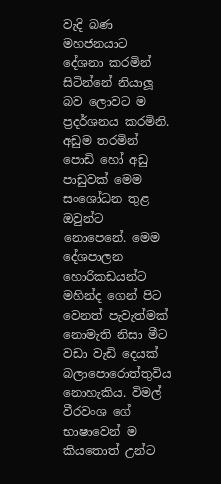වැදි බණ මහජනයාට දේශනා කරමින් සිටින්නේ නියාලූ බව ලොවට ම ප්‍රදර්ශනය කරමිනි. අඩුම තරමින් පොඩි හෝ අඩු පාඩුවක් මෙම සංශෝධන තුළ ඔවුන්ට නොපෙනේ. මෙම දේශපාලන හොරිකඩයන්ට මහින්ද ගෙන් පිට වෙනත් පැවැත්මක් නොමැති නිසා මීට වඩා වැඩි දෙයක් බලාපොරොත්තුවිය නොහැකිය. විමල් වීරවංශ ගේ භාෂාවෙන් ම කියතොත් උන්ට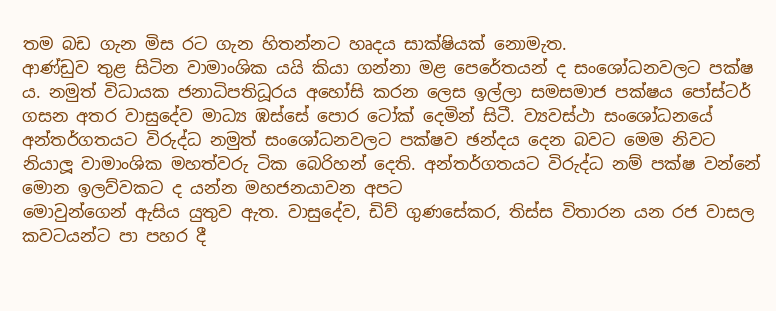තම බඩ ගැන මිස රට ගැන හිතන්නට හෘදය සාක්ෂියක් නොමැත.
ආණ්ඩුව තුළ සිටින වාමාංශික යයි කියා ගන්නා මළ පෙරේතයන් ද සංශෝධනවලට පක්ෂ ය. නමුත් විධායක ජනාධිපතිධූරය අහෝසි කරන ලෙස ඉල්ලා සමසමාජ පක්ෂය පෝස්ටර් ගසන අතර වාසුදේව මාධ්‍ය ඹස්සේ පොර ටෝක් දෙමින් සිටී. ව්‍යවස්ථා සංශෝධනයේ අන්තර්ගතයට විරුද්ධ නමුත් සංශෝධනවලට පක්ෂව ඡන්දය දෙන බවට මෙම නිවට නියාලූ වාමාංශික මහත්වරු ටික බෙරිහන් දෙති. අන්තර්ගතයට විරුද්ධ නම් පක්ෂ වන්නේ මොන ඉලව්වකට ද යන්න මහජනයාවන අපට
මොවුන්ගෙන් ඇසිය යුතුව ඇත. වාසුදේව, ඩිව් ගුණසේකර, තිස්ස විතාරන යන රජ වාසල කවටයන්ට පා පහර දී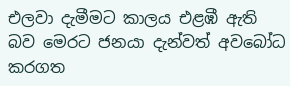එලවා දැමීමට කාලය එළඹී ඇති බව මෙරට ජනයා දැන්වත් අවබෝධ කරගත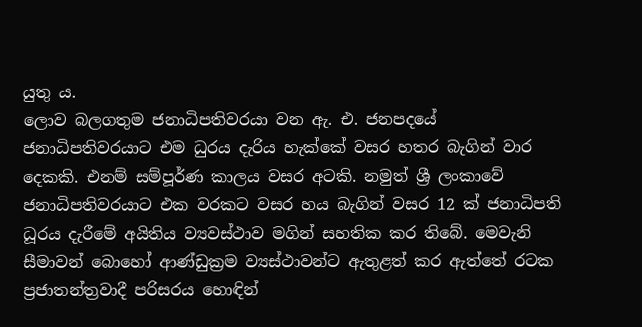යුතු ය.
ලොව බලගතුම ජනාධිපතිවරයා වන ඇ. එ. ජනපදයේ ජනාධිපතිවරයාට එම ධුරය දැරිය හැක්කේ වසර හතර බැගින් වාර දෙකකි. එනම් සම්පූර්ණ කාලය වසර අටකි. නමුත් ශ්‍රී ලංකාවේ ජනාධිපතිවරයාට එක වරකට වසර හය බැගින් වසර 12 ක් ජනාධිපති ධූරය දැරීමේ අයිතිය ව්‍යවස්ථාව මගින් සහතික කර තිබේ. මෙවැනි සීමාවන් බොහෝ ආණ්ඩුක්‍රම ව්‍යස්ථාවන්ට ඇතුළත් කර ඇත්තේ රටක ප්‍රජාතන්ත්‍රවාදී පරිසරය හොඳින්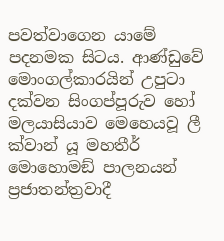පවත්වාගෙන යාමේ පදනමක සිටය. ආණ්ඩුවේ මොංගල්කාරයින් උපුටා දක්වන සිංගප්පූරුව හෝ මලයාසියාව මෙහෙයවූ ලී ක්වාන් යූ මහතීර් මොහොමඞ් පාලනයන් ප්‍රජාතන්ත්‍රවාදී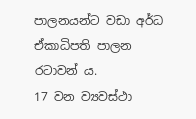පාලනයන්ට වඩා අර්ධ ඒකාධිපති පාලන රටාවන් ය.
17 වන ව්‍යවස්ථා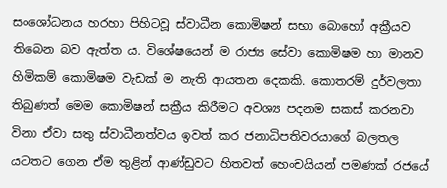සංශෝධනය හරහා පිහිටවූ ස්වාධීන කොමිෂන් සභා බොහෝ අක්‍රීයව තිබෙන බව ඇත්ත ය. විශේෂයෙන් ම රාජ්‍ය සේවා කොමිෂම හා මානව හිමිකම් කොමිෂම වැඩක් ම නැති ආයතන දෙකකි. කොතරම් දුර්වලතා තිබුණත් මෙම කොමිෂන් සක්‍රීය කිරීමට අවශ්‍ය පදනම සකස් කරනවා විනා ඒවා සතු ස්වාධීනත්වය ඉවත් කර ජනාධිපතිවරයාගේ බලතල යටතට ගෙන ඒම තුළින් ආණ්ඩුවට හිතවත් හෙංචයියන් පමණක් රජයේ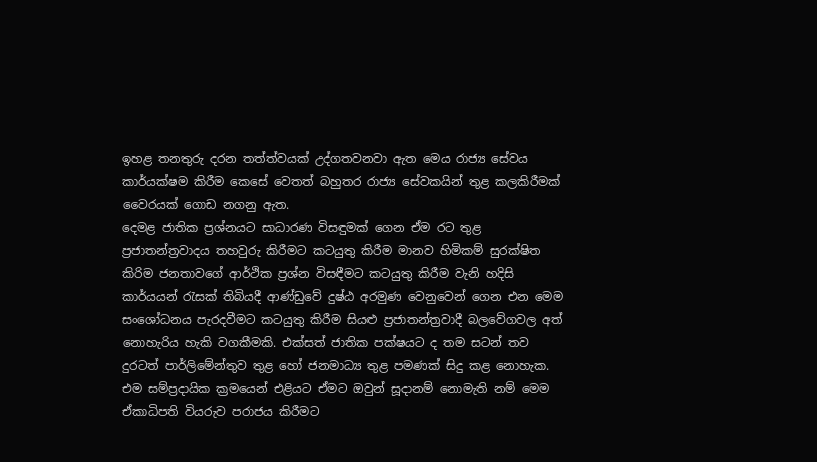ඉහළ තනතුරු දරන තත්ත්වයක් උද්ගතවනවා ඇත මෙය රාජ්‍ය සේවය කාර්යක්ෂම කිරීම කෙසේ වෙතත් බහුතර රාජ්‍ය සේවකයින් තුළ කලකිරීමක් වෛරයක් ගොඩ නගනු ඇත.
දෙමළ ජාතික ප්‍රශ්නයට සාධාරණ විසඳුමක් ගෙන ඒම රට තුළ ප්‍රජාතන්ත්‍රවාදය තහවුරු කිරීමට කටයුතු කිරීම මානව හිමිකම් සුරක්ෂිත කිරිම ජනතාවගේ ආර්ථික ප්‍රශ්න විසඳීමට කටයුතු කිරීම වැනි හදිසි කාර්යයන් රැසක් තිබියදී ආණ්ඩුවේ දුෂ්ඨ අරමුණ වෙනුවෙන් ගෙන එන මෙම සංශෝධනය පැරදවීමට කටයුතු කිරීම සියළු ප්‍රජාතන්ත්‍රවාදී බලවේගවල අත් නොහැරිය හැකි වගකීමකි. එක්සත් ජාතික පක්ෂයට ද තම සටන් තව දුරටත් පාර්ලිමේන්තුව තුළ හෝ ජනමාධ්‍ය තුළ පමණක් සිදු කළ නොහැක. එම සම්ප්‍රදායික ක්‍රමයෙන් එළියට ඒමට ඔවුන් සූදානම් නොමැති නම් මෙම ඒකාධිපති වියරුව පරාජය කිරීමට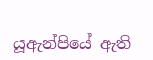යූඇන්පියේ ඇති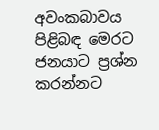අවංකබාවය පිළිබඳ මෙරට ජනයාට ප්‍රශ්න කරන්නට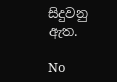සිදුවනු ඇත.

No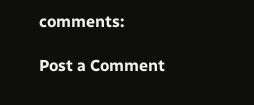comments:

Post a Comment